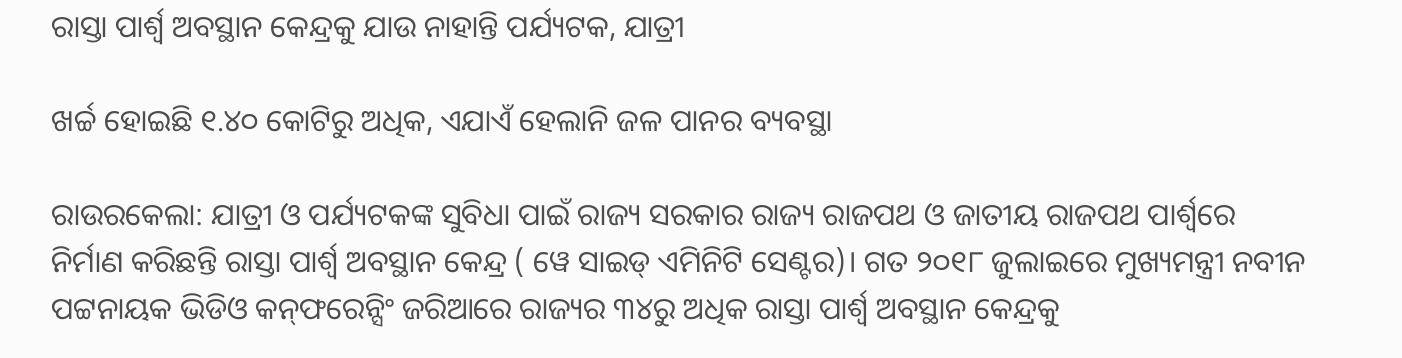ରାସ୍ତା ପାର୍ଶ୍ବ ଅବସ୍ଥାନ କେନ୍ଦ୍ରକୁ ଯାଉ ନାହାନ୍ତି ପର୍ଯ୍ୟଟକ, ଯାତ୍ରୀ

ଖର୍ଚ୍ଚ ହୋଇଛି ୧.୪୦ କ‌ୋଟିରୁ ଅଧିକ, ଏଯାଏଁ ହେଲାନି ଜଳ ପାନର ବ୍ୟବସ୍ଥା

ରାଉରକେଲା: ଯାତ୍ରୀ ଓ ପର୍ଯ୍ୟଟକଙ୍କ ସୁବିଧା ପାଇଁ ରାଜ୍ୟ ସରକାର ରାଜ୍ୟ ରାଜପଥ ଓ ଜାତୀୟ ରାଜପଥ ପାର୍ଶ୍ବରେ ନିର୍ମାଣ କରିଛନ୍ତି ରାସ୍ତା ପାର୍ଶ୍ବ ଅବସ୍ଥାନ କେନ୍ଦ୍ର ( ୱେ ସାଇଡ୍‌ ଏମିନିଟି ସେଣ୍ଟର)। ଗତ ୨୦୧୮ ଜୁଲାଇରେ ମୁଖ୍ୟମନ୍ତ୍ରୀ ନବୀନ ପଟ୍ଟନାୟକ ଭିଡିଓ କନ୍‌‌ଫରେନ୍ସିଂ ଜରିଆରେ ରାଜ୍ୟର ୩୪ରୁ ଅଧିକ ରାସ୍ତା ପାର୍ଶ୍ବ ଅବସ୍ଥାନ କେନ୍ଦ୍ରକୁ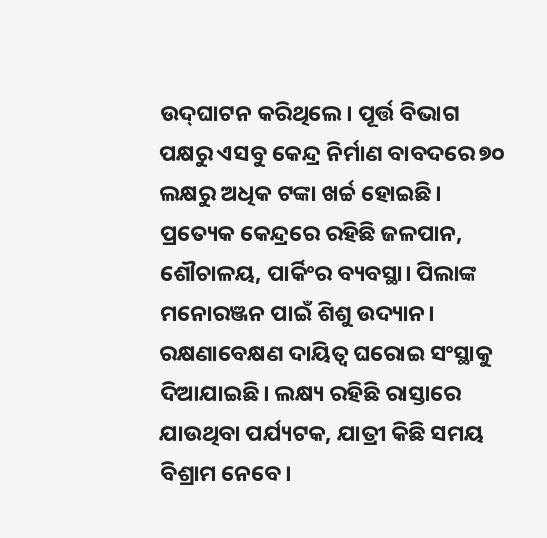ଉଦ୍‌ଘାଟନ କରିଥିଲେ। ପୂର୍ତ୍ତ ବିଭାଗ ପକ୍ଷରୁ ଏସବୁ କେନ୍ଦ୍ର ନିର୍ମାଣ ବାବଦରେ ୭୦ ଲକ୍ଷରୁ ଅଧିକ ଟଙ୍କା ଖର୍ଚ୍ଚ ହୋଇଛି। ପ୍ରତ୍ୟେକ କେନ୍ଦ୍ରରେ ରହିଛି ଜଳପାନ, ଶୌଚାଳୟ, ପାର୍କିଂର ବ୍ୟବସ୍ଥା। ପିଲାଙ୍କ ମନୋରଞ୍ଜନ ପାଇଁ ଶିଶୁ ଉଦ୍ୟାନ। ରକ୍ଷଣାବେକ୍ଷଣ ଦାୟିତ୍ବ ଘରୋଇ ସଂସ୍ଥାକୁ ଦିଆଯାଇଛି। ଲକ୍ଷ୍ୟ ରହିଛି ରାସ୍ତାରେ ଯାଉଥିବା ପର୍ଯ୍ୟଟକ, ଯାତ୍ରୀ କିଛି ସମୟ ବିଶ୍ରାମ ନେବେ।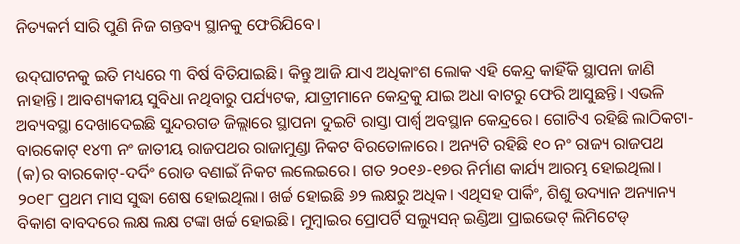ନିତ୍ୟକର୍ମ ସାରି ପୁଣି ନିଜ ଗନ୍ତବ୍ୟ ସ୍ଥାନକୁ ଫେରିଯିବେ।

ଉଦ୍‌ଘାଟନକୁ ଇତି ମଧ୍ୟରେ ୩ ବିର୍ଷ ବିତିଯାଇଛି। କିନ୍ତୁ ଆଜି ଯାଏ ଅଧିକାଂଶ ଲୋକ ଏହି କେନ୍ଦ୍ର କାହିଁକି ସ୍ଥାପନା ଜାଣି ନାହାନ୍ତି। ଆବଶ୍ୟକୀୟ ସୁବିଧା ନଥିବାରୁ ପର୍ଯ୍ୟଟକ, ଯାତ୍ରୀମାନେ କେନ୍ଦ୍ରକୁ ଯାଇ ଅଧା ବାଟରୁ ଫେରି ଆସୁଛନ୍ତି। ଏଭଳି ଅବ୍ୟବସ୍ଥା ଦେଖାଦେଇଛି ସୁନ୍ଦରଗଡ ଜିଲ୍ଲାରେ ସ୍ଥାପନା ଦୁଇଟି ରାସ୍ତା ପାର୍ଶ୍ବ ଅବସ୍ଥାନ କେନ୍ଦ୍ରରେ। ଗୋଟିଏ ରହିଛି ଲାଠିକଟା-ବାରକୋଟ୍‌ ୧୪୩ ନଂ ଜାତୀୟ ରାଜପଥର ରାଜାମୁଣ୍ଡା ନିକଟ ବିରତୋଳାରେ। ଅନ୍ୟଟି ରହିଛି ୧୦ ନଂ ରାଜ୍ୟ ରାଜପଥ (କ)ର ବାରକୋଟ୍‌-ଦର୍ଦିଂ ରୋଡ ବଣାଇଁ ନିକଟ ଲଲେଇରେ। ଗତ ୨୦୧୬-୧୭ର ନିର୍ମାଣ କାର୍ଯ୍ୟ ଆରମ୍ଭ ହୋଇଥିଲା। ୨୦୧୮ ପ୍ରଥମ ମାସ ସୁଦ୍ଧା ଶେଷ ହୋଇଥିଲା। ଖର୍ଚ୍ଚ ହୋଇଛି ୬୨ ଲକ୍ଷରୁ ଅଧିକ। ଏଥିସହ ପାର୍କିଂ, ଶିଶୁ ଉଦ୍ୟାନ ଅନ୍ୟାନ୍ୟ ବିକାଶ ବାବଦରେ ଲକ୍ଷ ଲକ୍ଷ ଟଙ୍କା ଖର୍ଚ୍ଚ ହୋଇଛି। ମୁମ୍ବାଇର ପ୍ରୋପର୍ଟି ସଲ୍ୟୁସନ୍‌ ଇଣ୍ଡିଆ ପ୍ରାଇଭେଟ୍‌ ଲିମିଟେଡ୍‌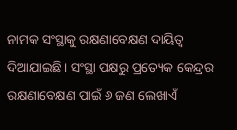ନାମକ ସଂସ୍ଥାକୁ ରକ୍ଷଣାବେକ୍ଷଣ ଦାୟିତ୍ବ ଦିଆଯାଇଛି। ସଂସ୍ଥା ପକ୍ଷରୁ ପ୍ରତ୍ୟେକ କେନ୍ଦ୍ରର ରକ୍ଷଣାବେକ୍ଷଣ ପାଇଁ ୬ ଜଣ ଲେଖାଏଁ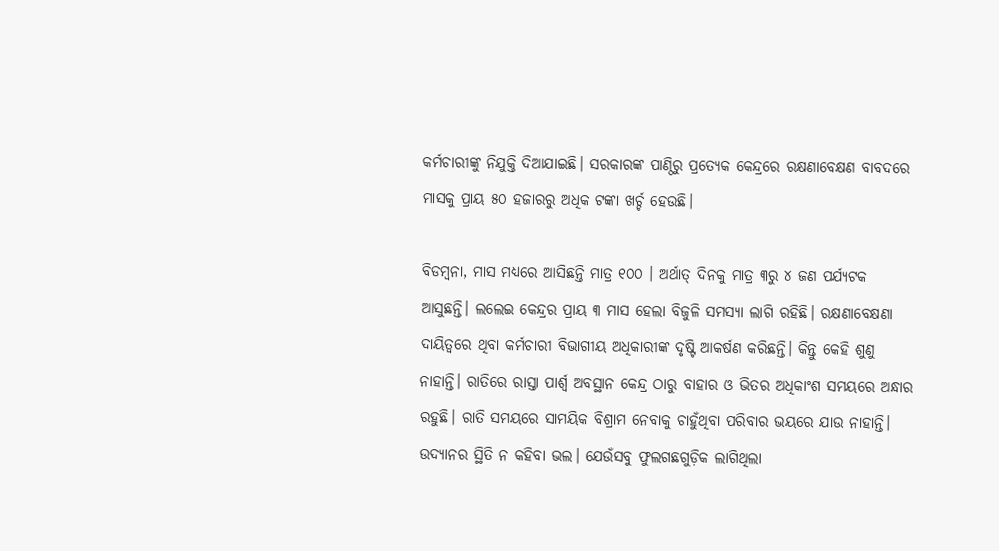କର୍ମଚାରୀଙ୍କୁ ନିଯୁକ୍ତି ଦିଆଯାଇଛି। ସରକାରଙ୍କ ପାଣ୍ଠିରୁ ପ୍ରତ୍ୟେକ କେନ୍ଦ୍ରରେ ରକ୍ଷଣାବେକ୍ଷଣ ବାବଦରେ ମାସକୁ ପ୍ରାୟ ୫୦ ହଜାରରୁ ଅଧିକ ଟଙ୍କା ଖର୍ଚ୍ଚ ହେଉଛି।

ବିଡମ୍ବନା, ମାସ ମଧ୍ୟରେ ଆସିଛନ୍ତି ମାତ୍ର ୧୦୦ । ଅର୍ଥାତ୍‌ ଦିନକୁ ମାତ୍ର ୩ରୁ ୪ ଜଣ ପର୍ଯ୍ୟଟକ ଆସୁଛନ୍ତି। ଲଲେଇ କେନ୍ଦ୍ରର ପ୍ରାୟ ୩ ମାସ ହେଲା ବିଜୁଳି ସମସ୍ୟା ଲାଗି ରହିଛି। ରକ୍ଷଣାବେକ୍ଷଣା ଦାୟିତ୍ବରେ ଥିବା କର୍ମଚାରୀ ବିଭାଗୀୟ ଅଧିକାରୀଙ୍କ ଦୃଷ୍ଟି ଆକର୍ଷଣ କରିଛନ୍ତି। କିନ୍ତୁ କେହି ଶୁଣୁ ନାହାନ୍ତି। ରାତିରେ ରାସ୍ତା ପାର୍ଶ୍ବ ଅବସ୍ଥାନ କେନ୍ଦ୍ର ଠାରୁ ବାହାର ଓ ଭିତର ଅଧିକାଂଶ ସମୟରେ ଅନ୍ଧାର ରହୁଛି। ରାତି ସମୟରେ ସାମୟିକ ବିଶ୍ରାମ ନେବାକୁ ଚାହୁଁଥିବା ପରିବାର ଭୟରେ ଯାଉ ନାହାନ୍ତି। ଉଦ୍ୟାନର ସ୍ଥିତି ନ କହିବା ଭଲ। ଯେଉଁସବୁ ଫୁଲଗଛଗୁଡ଼ିକ ଲାଗିଥିଲା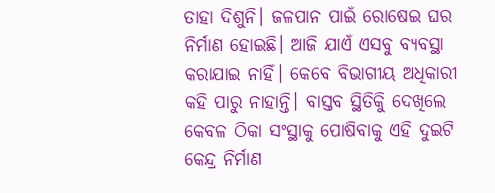ତାହା ଦିଶୁନି। ଜଳପାନ ପାଇଁ ରୋଷେଇ ଘର ନିର୍ମାଣ ହୋଇଛି। ଆଜି ଯାଏଁ ଏସବୁ ବ୍ୟବସ୍ଥା କରାଯାଇ ନାହିଁ। କେବେ ବିଭାଗୀୟ ଅଧିକାରୀ କହି ପାରୁ ନାହାନ୍ତି। ବାସ୍ତବ ସ୍ଥିତିକିୁ ଦେଖିଲେ କେବଳ ଠିକା ସଂସ୍ଥାକୁ ପୋଷିବାକୁ ଏହି ଦୁଇଟି କେନ୍ଦ୍ର ନିର୍ମାଣ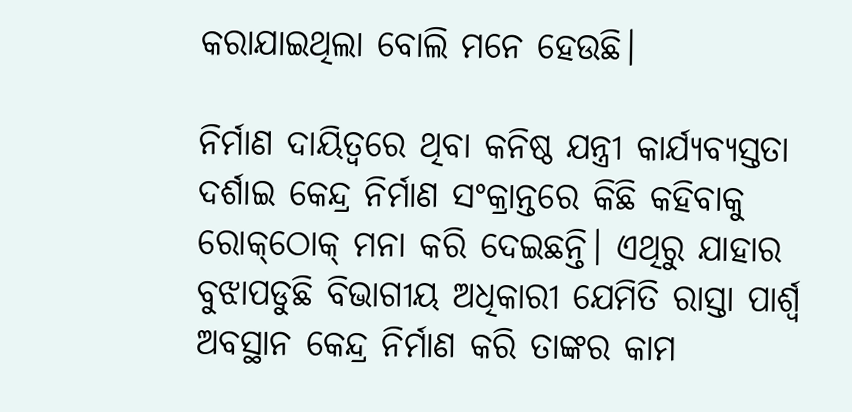କରାଯାଇଥିଲା ବୋଲି ମନେ ହେଉଛି।

ନିର୍ମାଣ ଦାୟିତ୍ବରେ ଥିବା କନିଷ୍ଠ ଯନ୍ତ୍ରୀ କାର୍ଯ୍ୟବ୍ୟସ୍ତତା ଦର୍ଶାଇ କେନ୍ଦ୍ର ନିର୍ମାଣ ସଂକ୍ରାନ୍ତରେ କିଛି କହିବାକୁ ରୋକ୍‌ଠୋକ୍‌ ମନା କରି ଦେଇଛନ୍ତି। ଏଥିରୁ ଯାହାର ବୁଝାପଡୁଛି ବିଭାଗୀୟ ଅଧିକାରୀ ଯେମିତି ରାସ୍ତା ପାର୍ଶ୍ବ ଅବସ୍ଥାନ କେନ୍ଦ୍ର ନିର୍ମାଣ କରି ତାଙ୍କର କାମ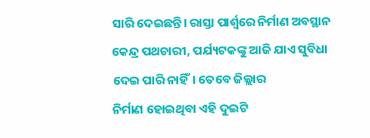ସାରି ଦେଇଛନ୍ତି। ରାସ୍ତା ପାର୍ଶ୍ବରେ ନିର୍ମାଣ ଅବସ୍ଥାନ କେନ୍ଦ୍ର ପଥଚାରୀ, ପର୍ଯ୍ୟଟକଙ୍କୁ ଆଜି ଯାଏ ସୁବିଧା ଦେଇ ପାରି ନାହିଁ। ତେବେ ଜିଲ୍ଲାର ନିର୍ମାଣ ‌ହୋଇଥିବା ଏହି ଦୁଇଟି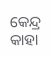କେନ୍ଦ୍ର କାହା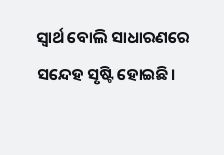ସ୍ବାର୍ଥ ବୋଲି ସାଧାରଣରେ ସନ୍ଦେହ ସୃଷ୍ଟି ହୋଇଛି।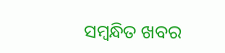ସମ୍ବନ୍ଧିତ ଖବର